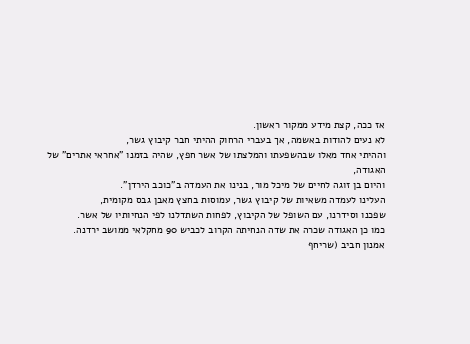אז ככה, קצת מידע ממקור ראשון.
לא נעים להודות באשמה, אך בעברי הרחוק ההיתי חבר קיבוץ גשר,
וההיתי אחד מאלו שבהשפעתו והמלצתו של אשר חפץ, שהיה בזמנו "אחראי אתרים" של האגודה,
והיום בן זוגה לחיים של מיכל מור, בנינו את העמדה ב"כוכב הירדן".
העלינו לעמדה משאיות של קיבוץ גשר, עמוסות בחצץ מאבן גבס מקומית,
שפכנו וסידרנו, עם השופל של הקיבוץ, לפחות השתדלנו לפי הנחיותיו של אשר.
כמו כן האגודה שכרה את שדה הנחיתה הקרוב לכביש 90 מחקלאי ממושב ירדנה.
אמנון חביב (שריחף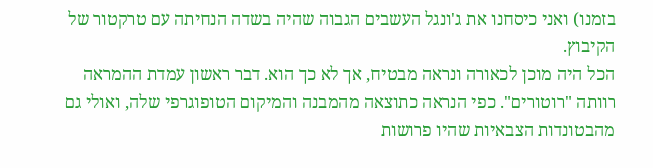בזמנו) ואני כיסחנו את ג'ונגל העשבים הגבוה שהיה בשדה הנחיתה עם טרקטור של הקיבוץ.
הכל היה מוכן לכאורה ונראה מבטיח, אך לא כך הוא. דבר ראשון עמדת ההמראה רוותה "רוטורים". כפי הנראה כתוצאה מהמבנה והמיקום הטופוגרפי שלה, ואולי גם מהבטונדות הצבאיות שהיו פרושות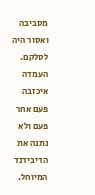מסביבה ואסור היה לסלקם.
העמדה איכזבה פעם אחר פעם ולא נתנה את הדיבידנד המיוחל.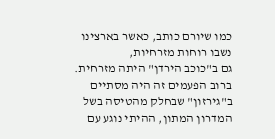כמו שיורם כותב, כאשר בארצינו נשבו רוחות מזרחיות,
גם ב"כוכב הירדן" היתה מזרחית. ברוב הפעמים זה היה מסתיים ב"גירזון" שבחלק מהטיסה בשל המדרון המתון, ההיתי נוגע עם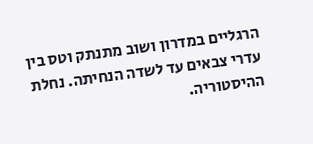הרגליים במדרון ושוב מתנתק וטס בין עדרי צבאים עד לשדה הנחיתה. נחלת ההיסטוריה.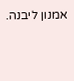אמנון ליבנה.